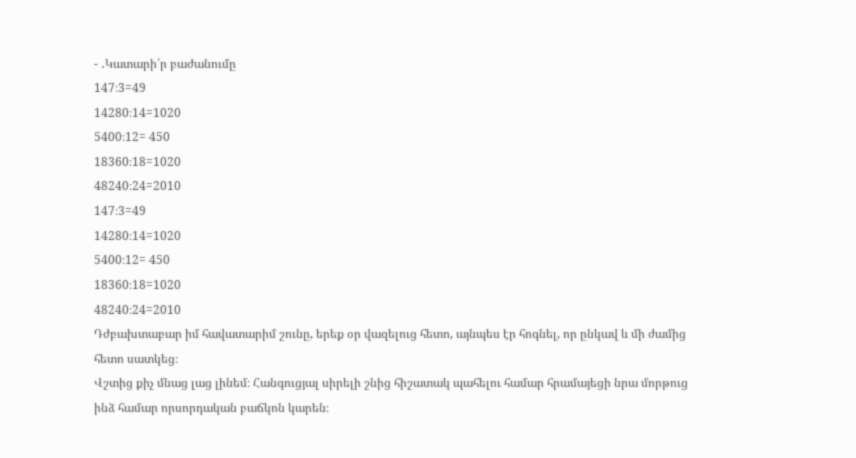- ․Կատարի՛ր բաժանումը
147։3=49
14280։14=1020
5400։12= 450
18360։18=1020
48240։24=2010
147։3=49
14280։14=1020
5400։12= 450
18360։18=1020
48240։24=2010
Դժբախտաբար իմ հավատարիմ շունը, երեք օր վազելուց հետո, այնպես էր հոգնել, որ ընկավ և մի ժամից հետո սատկեց։
Վշտից քիչ մնաց լաց լինեմ։ Հանգուցյալ սիրելի շնից հիշատակ պահելու համար հրամայեցի նրա մորթուց ինձ համար որսորդական բաճկոն կարեն։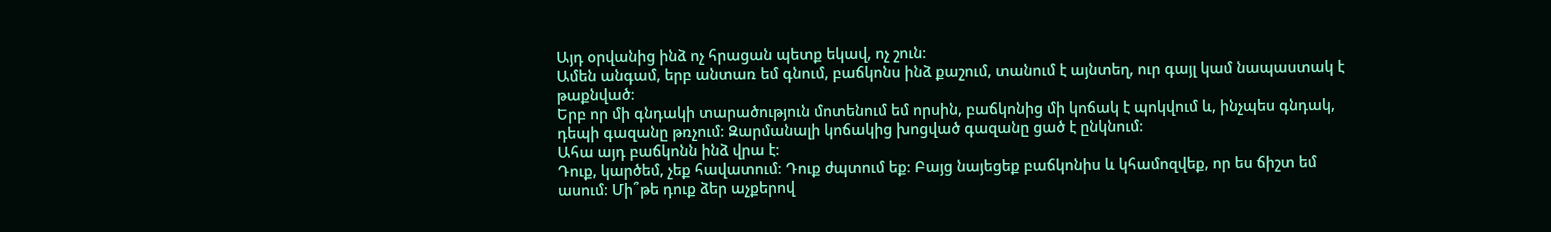Այդ օրվանից ինձ ոչ հրացան պետք եկավ, ոչ շուն։
Ամեն անգամ, երբ անտառ եմ գնում, բաճկոնս ինձ քաշում, տանում է այնտեղ, ուր գայլ կամ նապաստակ է թաքնված։
Երբ որ մի գնդակի տարածություն մոտենում եմ որսին, բաճկոնից մի կոճակ է պոկվում և, ինչպես գնդակ, դեպի գազանը թռչում։ Զարմանալի կոճակից խոցված գազանը ցած է ընկնում։
Ահա այդ բաճկոնն ինձ վրա է։
Դուք, կարծեմ, չեք հավատում։ Դուք ժպտում եք։ Բայց նայեցեք բաճկոնիս և կհամոզվեք, որ ես ճիշտ եմ ասում։ Մի՞թե դուք ձեր աչքերով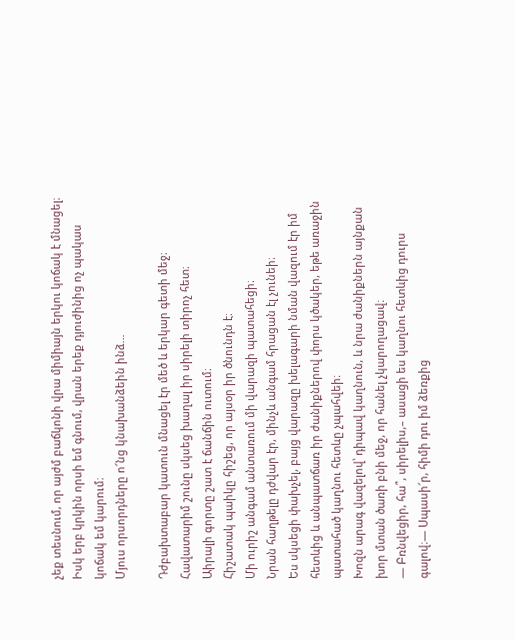չեք տեսնում, որ այժմ բաճկոնի վրա միմիայն երկու կոճակ է մնացել։ Իսկ երբ կրկին որսի եմ գնում, վրան երեք դյուժինից ոչ պակաս կոճակ եմ կարում։
Մյուս որսորդները ո՜նց կնախանձեին ինձ…

Դժբախտաբար կատուն մնացել էր մեծ և երկար գետի մեջ։
Հավատարիմ շունը սկսեց խաղալ իր սիրելի տիրոչ հետ։
Աիրալի գորտը շատ է ճանճին ուտում։
Հիշատակ պաիկը հիշեց, որ այսօր իր ծնունդն է։
Մի ուրիշ անգամ անտառում մի վարազի պատահեցի։
Նրան հաղթելը դժվար էր, մինչև անգամ հրացան էլ չունեի։
Ես սկսեցի փախչել, բայց վարազը խելագարի նման վազում էր իմ հետևից և անպատճառ իր ժանիքներով փորս կծակեր, եթե առաջին պատահած կաղնու հետևը չպահվեի։
Խոզն արագ վազելով՝ դիպավ կաղնուն, և նրա ժանիքներն այնքան խոր մտան ծառի բնի մեջ, որ հանել չկարողացավ։
― Բռնվեցիր, հա՞, սիրելիս,– ասացի ես կաղնու հետևից դուրս գալով։― Սպասի՜ր, հիմի դու իմ ձեռքից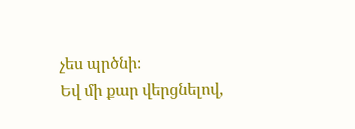չես պրծնի։
Եվ մի քար վերցնելով,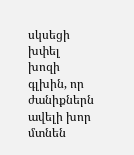սկսեցի խփել խոզի գլխին, որ ժանիքներն ավելի խոր մտնեն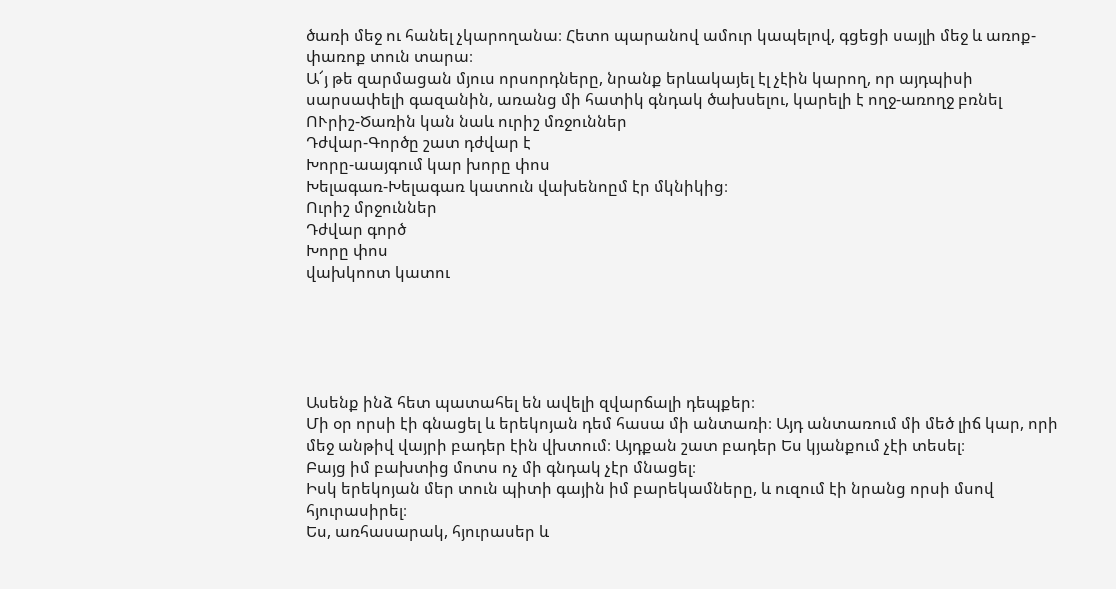ծառի մեջ ու հանել չկարողանա։ Հետո պարանով ամուր կապելով, գցեցի սայլի մեջ և առոք-փառոք տուն տարա։
Ա՜յ թե զարմացան մյուս որսորդները, նրանք երևակայել էլ չէին կարող, որ այդպիսի սարսափելի գազանին, առանց մի հատիկ գնդակ ծախսելու, կարելի է ողջ-առողջ բռնել
ՈՒրիշ-Ծառին կան նաև ուրիշ մռջուններ
Դժվար-Գործը շատ դժվար է
Խորը-աայգում կար խորը փոս
Խելագառ-Խելագառ կատուն վախենոըմ էր մկնիկից։
Ուրիշ մրջուններ
Դժվար գործ
Խորը փոս
վախկոոտ կատու





Ասենք ինձ հետ պատահել են ավելի զվարճալի դեպքեր։
Մի օր որսի էի գնացել և երեկոյան դեմ հասա մի անտառի։ Այդ անտառում մի մեծ լիճ կար, որի մեջ անթիվ վայրի բադեր էին վխտում։ Այդքան շատ բադեր Ես կյանքում չէի տեսել։
Բայց իմ բախտից մոտս ոչ մի գնդակ չէր մնացել։
Իսկ երեկոյան մեր տուն պիտի գային իմ բարեկամները, և ուզում էի նրանց որսի մսով հյուրասիրել։
Ես, առհասարակ, հյուրասեր և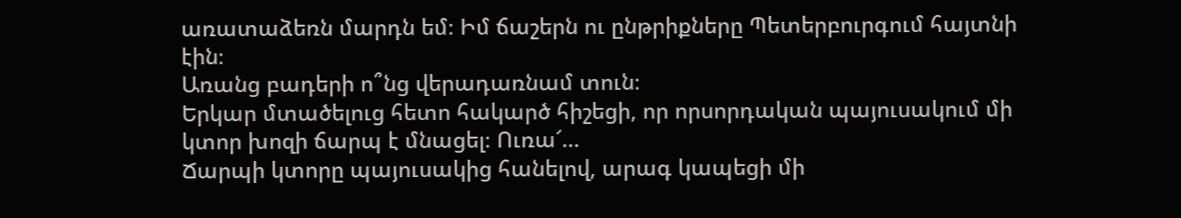առատաձեռն մարդն եմ։ Իմ ճաշերն ու ընթրիքները Պետերբուրգում հայտնի էին։
Առանց բադերի ո՞նց վերադառնամ տուն։
Երկար մտածելուց հետո հակարծ հիշեցի, որ որսորդական պայուսակում մի կտոր խոզի ճարպ է մնացել։ Ուռա՜…
Ճարպի կտորը պայուսակից հանելով, արագ կապեցի մի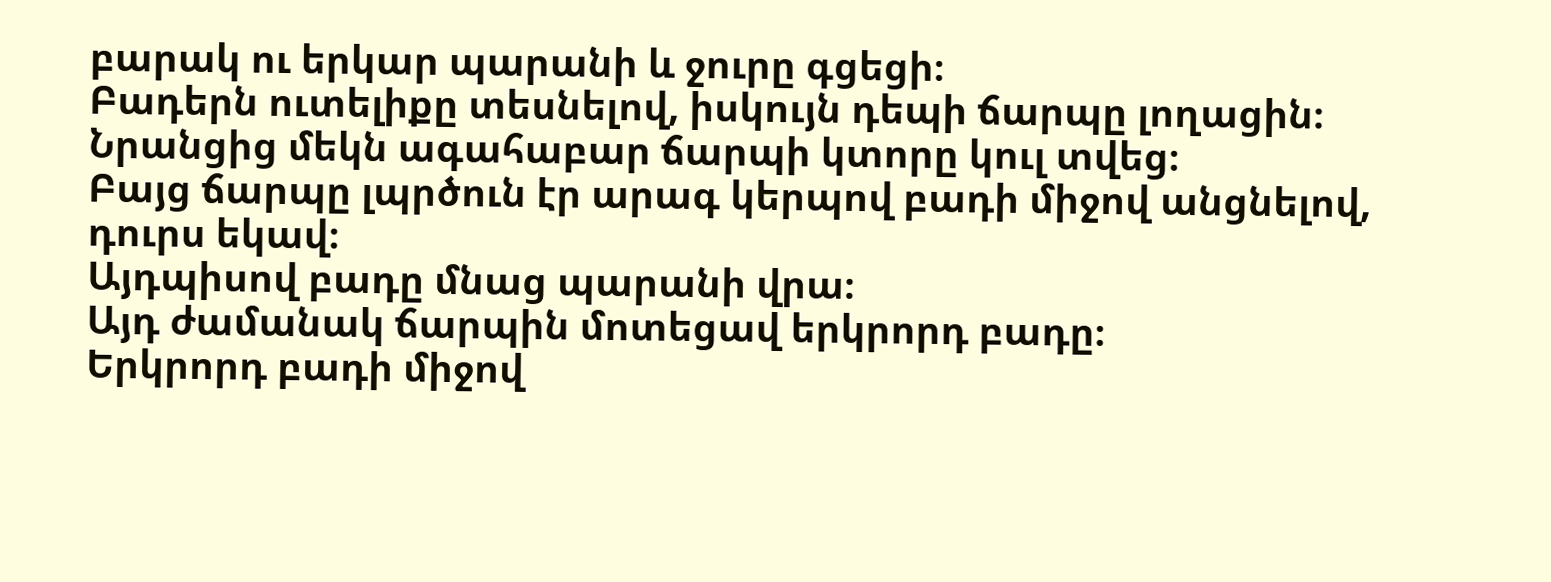բարակ ու երկար պարանի և ջուրը գցեցի։
Բադերն ուտելիքը տեսնելով, իսկույն դեպի ճարպը լողացին։
Նրանցից մեկն ագահաբար ճարպի կտորը կուլ տվեց։
Բայց ճարպը լպրծուն էր արագ կերպով բադի միջով անցնելով, դուրս եկավ։
Այդպիսով բադը մնաց պարանի վրա։
Այդ ժամանակ ճարպին մոտեցավ երկրորդ բադը։
Երկրորդ բադի միջով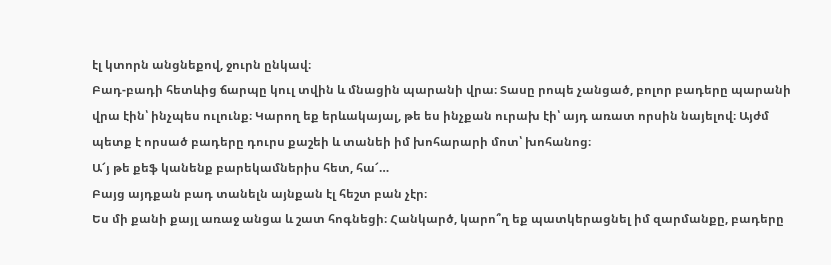էլ կտորն անցնեքով, ջուրն ընկավ։
Բադ-բադի հետևից ճարպը կուլ տվին և մնացին պարանի վրա։ Տասը րոպե չանցած, բոլոր բադերը պարանի վրա էին՝ ինչպես ուլունք։ Կարող եք երևակայալ, թե ես ինչքան ուրախ էի՝ այդ առատ որսին նայելով։ Այժմ պետք է որսած բադերը դուրս քաշեի և տանեի իմ խոհարարի մոտ՝ խոհանոց։
Ա՜յ թե քեֆ կանենք բարեկամներիս հետ, հա՜…
Բայց այդքան բադ տանելն այնքան էլ հեշտ բան չէր։
Ես մի քանի քայլ առաջ անցա և շատ հոգնեցի։ Հանկարծ, կարո՞ղ եք պատկերացնել իմ զարմանքը, բադերը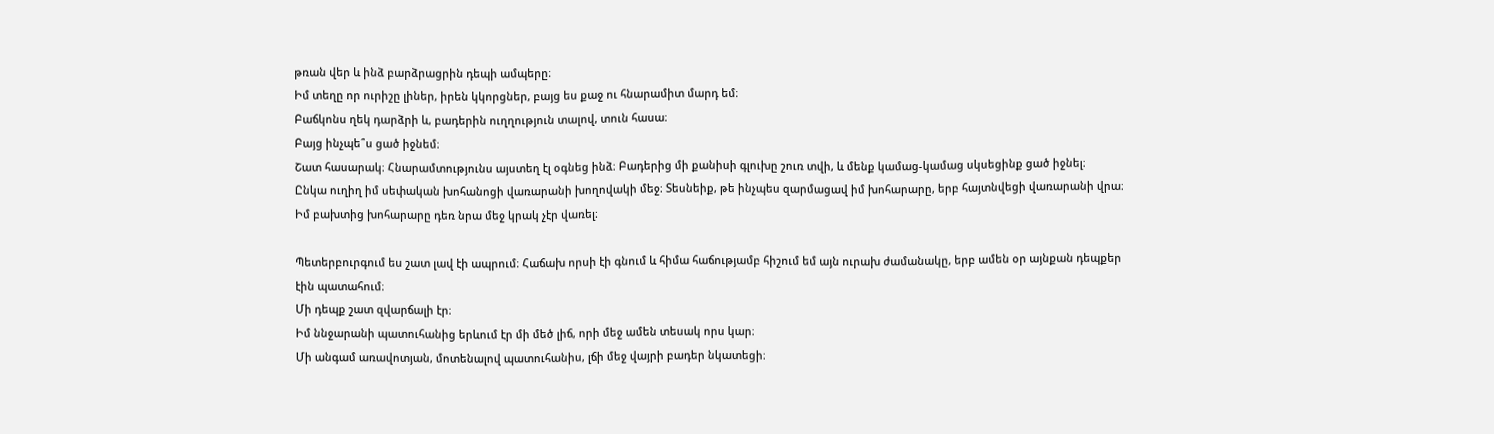թռան վեր և ինձ բարձրացրին դեպի ամպերը։
Իմ տեղը որ ուրիշը լիներ, իրեն կկորցներ, բայց ես քաջ ու հնարամիտ մարդ եմ։
Բաճկոնս ղեկ դարձրի և, բադերին ուղղություն տալով, տուն հասա։
Բայց ինչպե՞ս ցած իջնեմ։
Շատ հասարակ։ Հնարամտությունս այստեղ էլ օգնեց ինձ։ Բադերից մի քանիսի գլուխը շուռ տվի, և մենք կամաց-կամաց սկսեցինք ցած իջնել։
Ընկա ուղիղ իմ սեփական խոհանոցի վառարանի խողովակի մեջ։ Տեսնեիք, թե ինչպես զարմացավ իմ խոհարարը, երբ հայտնվեցի վառարանի վրա։
Իմ բախտից խոհարարը դեռ նրա մեջ կրակ չէր վառել։

Պետերբուրգում ես շատ լավ էի ապրում։ Հաճախ որսի էի գնում և հիմա հաճությամբ հիշում եմ այն ուրախ ժամանակը, երբ ամեն օր այնքան դեպքեր էին պատահում։
Մի դեպք շատ զվարճալի էր։
Իմ ննջարանի պատուհանից երևում էր մի մեծ լիճ, որի մեջ ամեն տեսակ որս կար։
Մի անգամ առավոտյան, մոտենալով պատուհանիս, լճի մեջ վայրի բադեր նկատեցի։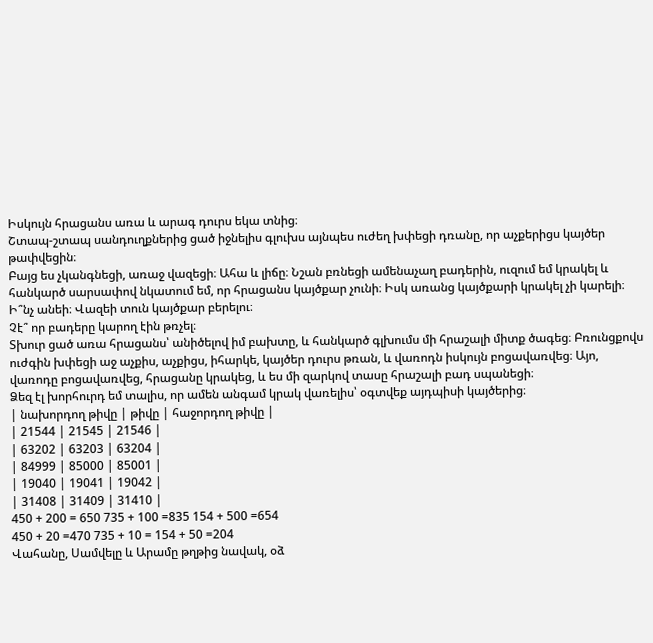Իսկույն հրացանս առա և արագ դուրս եկա տնից։
Շտապ-շտապ սանդուղքներից ցած իջնելիս գլուխս այնպես ուժեղ խփեցի դռանը, որ աչքերիցս կայծեր թափվեցին։
Բայց ես չկանգնեցի, առաջ վազեցի։ Ահա և լիճը։ Նշան բռնեցի ամենաչաղ բադերին, ուզում եմ կրակել և հանկարծ սարսափով նկատում եմ, որ հրացանս կայծքար չունի։ Իսկ առանց կայծքարի կրակել չի կարելի։
Ի՞նչ անեի։ Վազեի տուն կայծքար բերելու։
Չէ՞ որ բադերը կարող էին թռչել։
Տխուր ցած առա հրացանս՝ անիծելով իմ բախտը, և հանկարծ գլխումս մի հրաշալի միտք ծագեց։ Բռունցքովս ուժգին խփեցի աջ աչքիս, աչքիցս, իհարկե, կայծեր դուրս թռան, և վառոդն իսկույն բոցավառվեց։ Այո, վառոդը բոցավառվեց, հրացանը կրակեց, և ես մի զարկով տասը հրաշալի բադ սպանեցի։
Ձեզ էլ խորհուրդ եմ տալիս, որ ամեն անգամ կրակ վառելիս՝ օգտվեք այդպիսի կայծերից։
| նախորդող թիվը | թիվը | հաջորդող թիվը |
| 21544 | 21545 | 21546 |
| 63202 | 63203 | 63204 |
| 84999 | 85000 | 85001 |
| 19040 | 19041 | 19042 |
| 31408 | 31409 | 31410 |
450 + 200 = 650 735 + 100 =835 154 + 500 =654
450 + 20 =470 735 + 10 = 154 + 50 =204
Վահանը, Սամվելը և Արամը թղթից նավակ, օձ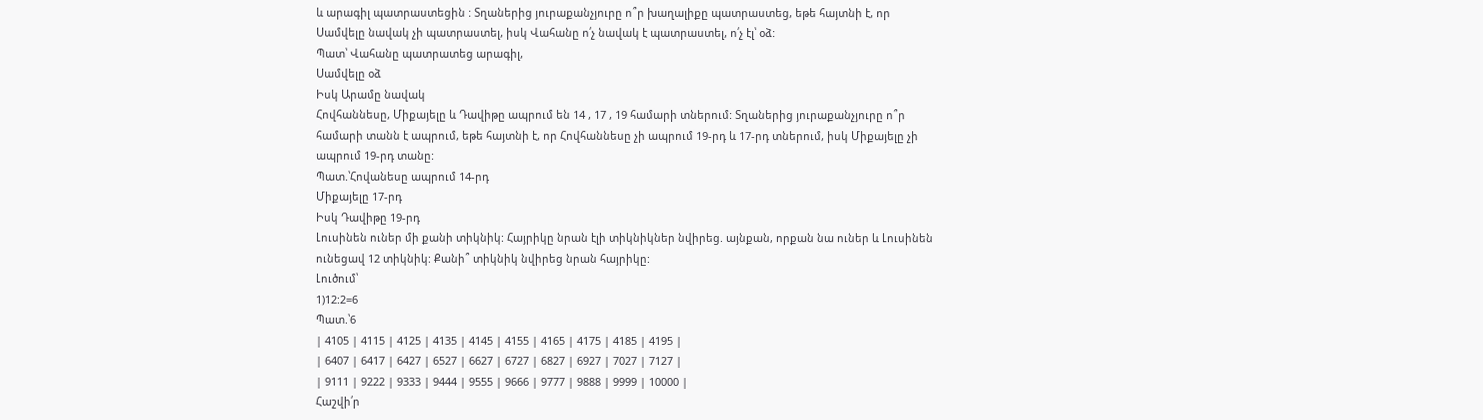և արագիլ պատրաստեցին : Տղաներից յուրաքանչյուրը ո՞ր խաղալիքը պատրաստեց, եթե հայտնի է, որ Սամվելը նավակ չի պատրաստել, իսկ Վահանը ո՛չ նավակ է պատրաստել, ո՛չ էլ՝ օձ:
Պատ՝ Վահանը պատրատեց արագիլ,
Սամվելը օձ
Իսկ Արամը նավակ
Հովհաննեսը, Միքայելը և Դավիթը ապրում են 14 , 17 , 19 համարի տներում: Տղաներից յուրաքանչյուրը ո՞ր համարի տանն է ապրում, եթե հայտնի է, որ Հովհաննեսը չի ապրում 19-րդ և 17-րդ տներում, իսկ Միքայելը չի ապրում 19-րդ տանը:
Պատ.՝Հովանեսը ապրում 14-րդ
Միքայելը 17-րդ
Իսկ Դավիթը 19-րդ
Լուսինեն ուներ մի քանի տիկնիկ: Հայրիկը նրան էլի տիկնիկներ նվիրեց. այնքան, որքան նա ուներ և Լուսինեն ունեցավ 12 տիկնիկ: Քանի՞ տիկնիկ նվիրեց նրան հայրիկը:
Լուծում՝
1)12:2=6
Պատ.՝6
| 4105 | 4115 | 4125 | 4135 | 4145 | 4155 | 4165 | 4175 | 4185 | 4195 |
| 6407 | 6417 | 6427 | 6527 | 6627 | 6727 | 6827 | 6927 | 7027 | 7127 |
| 9111 | 9222 | 9333 | 9444 | 9555 | 9666 | 9777 | 9888 | 9999 | 10000 |
Հաշվի՛ր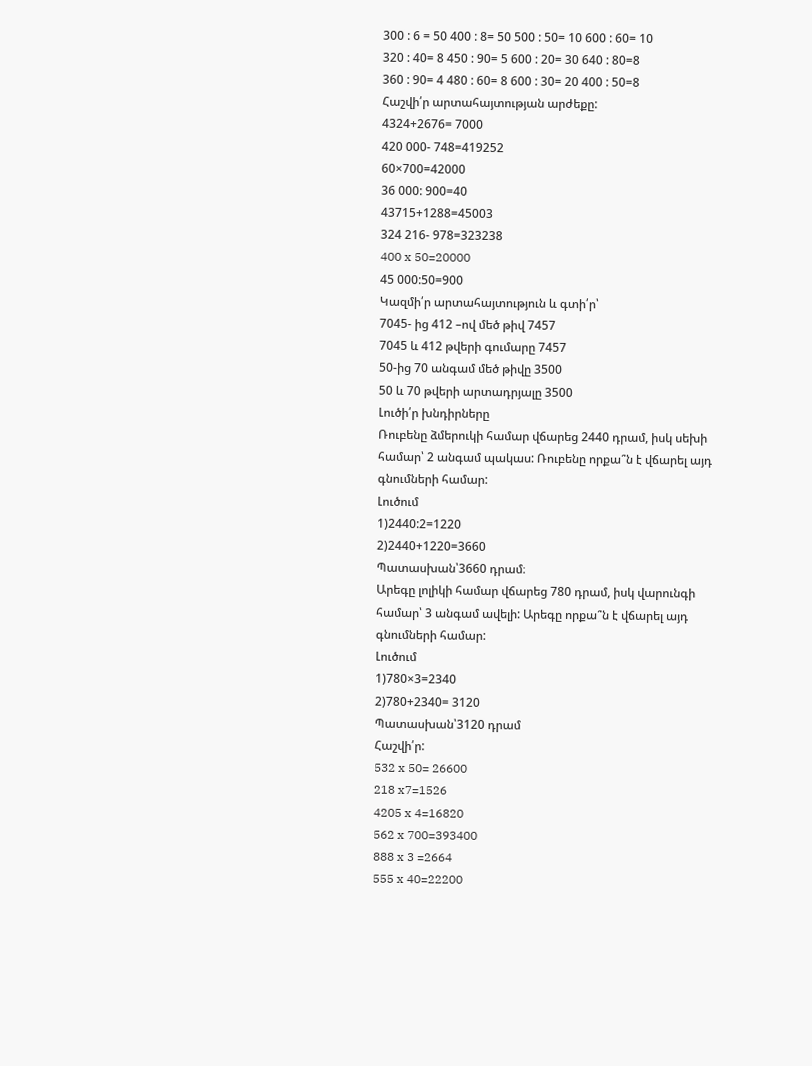300 : 6 = 50 400 : 8= 50 500 : 50= 10 600 : 60= 10
320 : 40= 8 450 : 90= 5 600 : 20= 30 640 : 80=8
360 : 90= 4 480 : 60= 8 600 : 30= 20 400 : 50=8
Հաշվի՛ր արտահայտության արժեքը:
4324+2676= 7000
420 000- 748=419252
60×700=42000
36 000: 900=40
43715+1288=45003
324 216- 978=323238
400 x 50=20000
45 000:50=900
Կազմի՛ր արտահայտություն և գտի՛ր՝
7045- ից 412 –ով մեծ թիվ 7457
7045 և 412 թվերի գումարը 7457
50-ից 70 անգամ մեծ թիվը 3500
50 և 70 թվերի արտադրյալը 3500
Լուծի՛ր խնդիրները
Ռուբենը ձմերուկի համար վճարեց 2440 դրամ, իսկ սեխի համար՝ 2 անգամ պակաս: Ռուբենը որքա՞ն է վճարել այդ գնումների համար:
Լուծում
1)2440:2=1220
2)2440+1220=3660
Պատասխան՝3660 դրամ։
Արեգը լոլիկի համար վճարեց 780 դրամ, իսկ վարունգի համար՝ 3 անգամ ավելի: Արեգը որքա՞ն է վճարել այդ գնումների համար:
Լուծում
1)780×3=2340
2)780+2340= 3120
Պատասխան՝3120 դրամ
Հաշվի՛ր:
532 x 50= 26600
218 x7=1526
4205 x 4=16820
562 x 700=393400
888 x 3 =2664
555 x 40=22200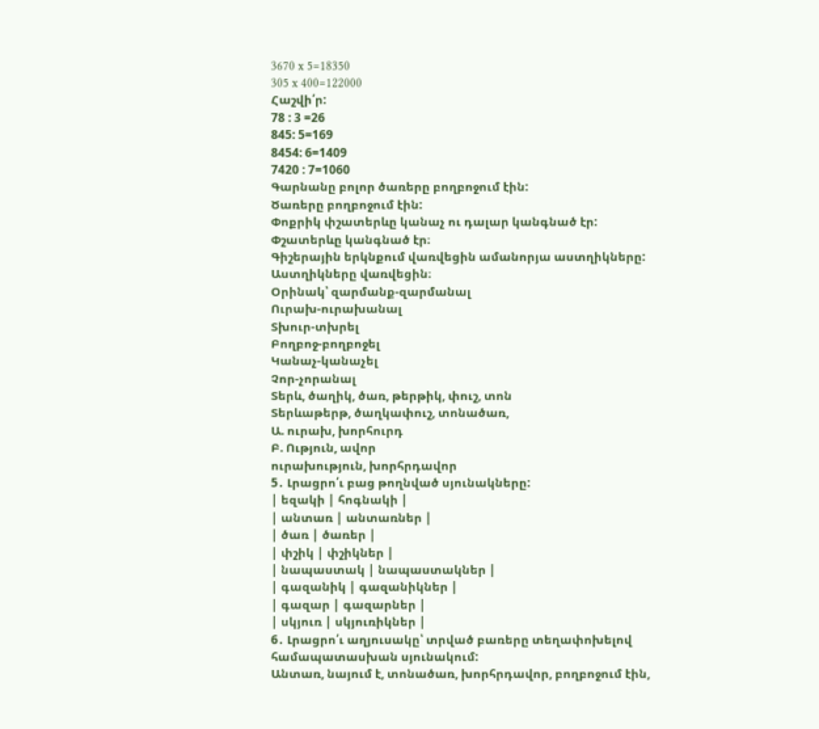3670 x 5=18350
305 x 400=122000
Հաշվի՛ր:
78 : 3 =26
845: 5=169
8454: 6=1409
7420 : 7=1060
Գարնանը բոլոր ծառերը բողբոջում էին:
Ծառերը բողբոջում էին:
Փոքրիկ փշատերևը կանաչ ու դալար կանգնած էր:
Փշատերևը կանգնած էր։
Գիշերային երկնքում վառվեցին ամանորյա աստղիկները:
Աստղիկները վառվեցին։
Օրինակ՝ զարմանք-զարմանալ
Ուրախ-ուրախանալ
Տխուր-տխրել
Բողբոջ-բողբոջել
Կանաչ-կանաչել
Չոր-չորանալ
Տերև, ծաղիկ, ծառ, թերթիկ, փուշ, տոն
Տերևաթերթ, ծաղկափուշ, տոնածառ,
Ա. ուրախ, խորհուրդ
Բ. Ություն, ավոր
ուրախություն, խորհրդավոր
5․ Լրացրո՛ւ բաց թողնված սյունակները:
| եզակի | հոգնակի |
| անտառ | անտառներ |
| ծառ | ծառեր |
| փշիկ | փշիկներ |
| նապաստակ | նապաստակներ |
| գազանիկ | գազանիկներ |
| գազար | գազարներ |
| սկյուռ | սկյուռիկներ |
6․ Լրացրո՛ւ աղյուսակը՝ տրված բառերը տեղափոխելով համապատասխան սյունակում:
Անտառ, նայում է, տոնածառ, խորհրդավոր, բողբոջում էին,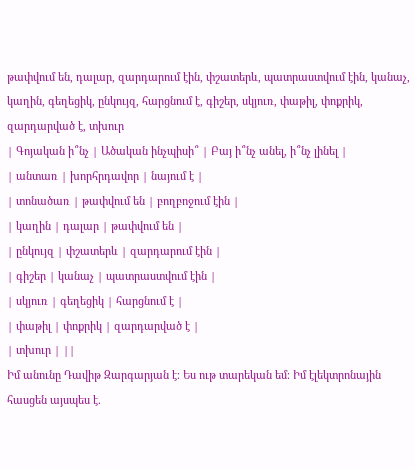թափվում են, դալար, զարդարում էին, փշատերև, պատրաստվում էին, կանաչ, կաղին, գեղեցիկ, ընկույզ, հարցնում է, գիշեր, սկյուռ, փաթիլ, փոքրիկ, զարդարված է, տխուր
| Գոյական ի՞նչ | Ածական ինչպիսի՞ | Բայ ի՞նչ անել, ի՞նչ լինել |
| անտառ | խորհրդավոր | նայում է |
| տոնածառ | թափվում են | բողբոջում էին |
| կաղին | դալար | թափվում են |
| ընկույզ | փշատերև | զարդարում էին |
| գիշեր | կանաչ | պատրաստվում էին |
| սկյուռ | գեղեցիկ | հարցնում է |
| փաթիլ | փոքրիկ | զարդարված է |
| տխուր | ||
Իմ անունը Դավիթ Զարգարյան է։ Ես ութ տարեկան եմ։ Իմ էլեկտրոնային հասցեն այսպես է.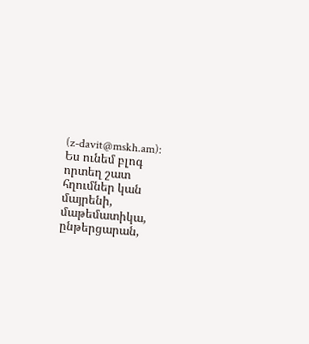(z-davit@mskh.am):
Ես ունեմ բլոգ որտեղ շատ հղումներ կան մայրենի, մաթեմատիկա, ընթերցարան,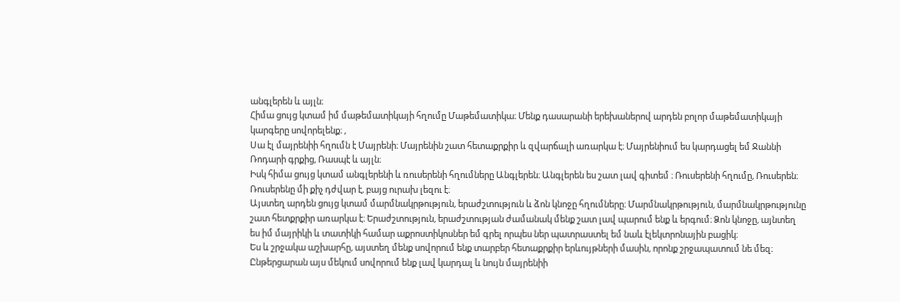անգլերեն և այլն։
Հիմա ցույց կտամ իմ մաթեմատիկայի հղումը Մաթեմատիկա։ Մենք դասարանի երեխաներով արդեն բոլոր մաթեմատիկայի կարգերը սովորելենք։ ,
Սա էլ մայրենիի հղումն է Մայրենի։ Մայրենին շատ հետաքրքիր և զվարճալի առարկա է։ Մայրենիում ես կարդացել եմ Ջաննի Ռոդարի գրքից, Ռասպէ և այլն։
Իսկ հիմա ցույց կտամ անգլերենի և ռուսերենի հղումները Անգլերեն։ Անգլերեն ես շատ լավ գիտեմ ։ Ռուսերենի հղումը, Ռուսերեն։ Ռուսերենը մի քիչ դժվար է, բայց ուրախ լեզու է։
Այստեղ արդեն ցույց կտամ մարմնակրթություն, երաժշտություն և ձոն կնոջը հղումները։ Մարմնակրթություն, մարմնակրթությունը շատ հետքրքիր առարկա է։ Երաժշտություն, երաժշտության ժամանակ մենք շատ լավ պարում ենք և երգում։ Ձոն կնոջը, այնտեղ ես իմ մայրիկի և տատիկի համար աքրոստիկոսներ եմ գրել որպես ներ պատրաստել եմ նաև էլեկտրոնային բացիկ։
Ես և շրջակա աշխարհը, այստեղ մենք սովորում ենք տարբեր հետաքրքիր երևույթների մասին, որոնք շրջապատում նե մեզ։ Ընթերցարան այս մեկում սովորում ենք լավ կարդալ և նույն մայրենիի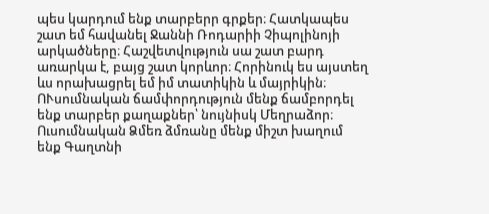պես կարդում ենք տարբերր գրքեր։ Հատկապես շատ եմ հավանել Ջաննի Ռոդարիի Չիպոլինոյի արկածները։ Հաշվետվություն սա շատ բարդ առարկա է, բայց շատ կորևոր։ Հորինուկ ես այստեղ ևս որախացրել եմ իմ տատիկին և մայրիկին։ ՈՒսումնական ճամփորդություն մենք ճամբորդել ենք տարբեր քաղաքներ՝ նույնիսկ Մեղրաձոր։ Ուսումնական Ձմեռ ձմռանը մենք միշտ խաղում ենք Գաղտնի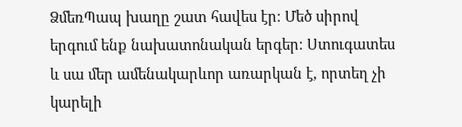ՁմեռՊապ խաղը շատ հավես էր։ Մեծ սիրով երգում ենք նախատոնական երգեր։ Ստուգատես և սա մեր ամենակարևոր առարկան է, որտեղ չի կարելի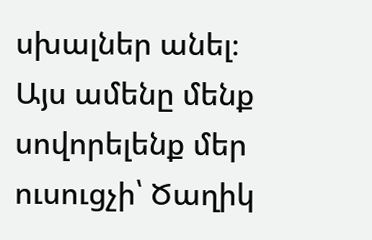սխալներ անել։
Այս ամենը մենք սովորելենք մեր ուսուցչի՝ Ծաղիկ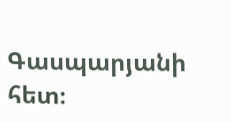Գասպարյանի հետ։